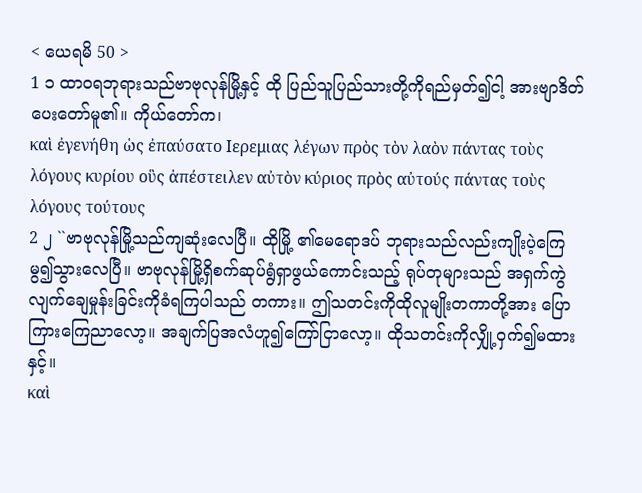< ယေရမိ 50 >
1 ၁ ထာဝရဘုရားသည်ဗာဗုလုန်မြို့နှင့် ထို ပြည်သူပြည်သားတို့ကိုရည်မှတ်၍ငါ့ အားဗျာဒိတ်ပေးတော်မူ၏။ ကိုယ်တော်က၊
καὶ ἐγενήθη ὡς ἐπαύσατο Ιερεμιας λέγων πρὸς τὸν λαὸν πάντας τοὺς λόγους κυρίου οὓς ἀπέστειλεν αὐτὸν κύριος πρὸς αὐτούς πάντας τοὺς λόγους τούτους
2 ၂ ``ဗာဗုလုန်မြို့သည်ကျဆုံးလေပြီ။ ထိုမြို့ ၏မေရောဒပ် ဘုရားသည်လည်းကျိုးပဲ့ကြေမွ၍သွားလေပြီ။ ဗာဗုလုန်မြို့ရှိစက်ဆုပ်ရွံရှာဖွယ်ကောင်းသည့် ရုပ်တုများသည် အရှက်ကွဲလျက်ချေမှုန်းခြင်းကိုခံရကြပါသည် တကား။ ဤသတင်းကိုထိုလူမျိုးတကာတို့အား ပြောကြားကြေညာလော့။ အချက်ပြအလံဟူ၍ကြော်ငြာလော့။ ထိုသတင်းကိုလျှို့ဝှက်၍မထားနှင့်။
καὶ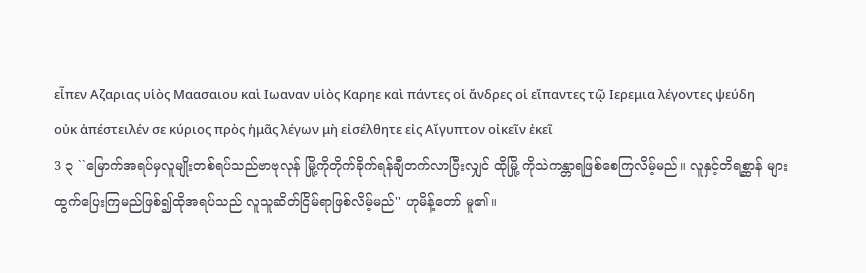εἶπεν Αζαριας υἱὸς Μαασαιου καὶ Ιωαναν υἱὸς Καρηε καὶ πάντες οἱ ἄνδρες οἱ εἴπαντες τῷ Ιερεμια λέγοντες ψεύδη οὐκ ἀπέστειλέν σε κύριος πρὸς ἡμᾶς λέγων μὴ εἰσέλθητε εἰς Αἴγυπτον οἰκεῖν ἐκεῖ
3 ၃ ``မြောက်အရပ်မှလူမျိုးတစ်ရပ်သည်ဗာဗုလုန် မြို့ကိုတိုက်ခိုက်ရန်ချီတက်လာပြီးလျှင် ထိုမြို့ ကိုသဲကန္တာရဖြစ်စေကြလိမ့်မည်။ လူနှင့်တိရစ္ဆာန် များထွက်ပြေးကြမည်ဖြစ်၍ထိုအရပ်သည် လူသူဆိတ်ငြိမ်ရာဖြစ်လိမ့်မည်'' ဟုမိန့်တော် မူ၏။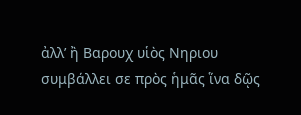ἀλλ’ ἢ Βαρουχ υἱὸς Νηριου συμβάλλει σε πρὸς ἡμᾶς ἵνα δῷς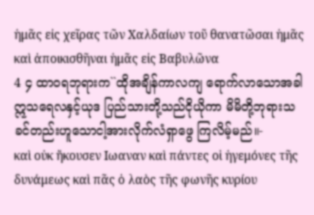ἡμᾶς εἰς χεῖρας τῶν Χαλδαίων τοῦ θανατῶσαι ἡμᾶς καὶ ἀποικισθῆναι ἡμᾶς εἰς Βαβυλῶνα
4 ၄ ထာဝရဘုရားက``ထိုအချိန်ကာလကျ ရောက်လာသောအခါ ဣသရေလနှင့်ယုဒ ပြည်သားတို့သည်ငိုယိုကာ မိမိတို့ဘုရားသခင်တည်းဟူသောငါ့အားလိုက်လံရှာဖွေ ကြလိမ့်မည်။-
καὶ οὐκ ἤκουσεν Ιωαναν καὶ πάντες οἱ ἡγεμόνες τῆς δυνάμεως καὶ πᾶς ὁ λαὸς τῆς φωνῆς κυρίου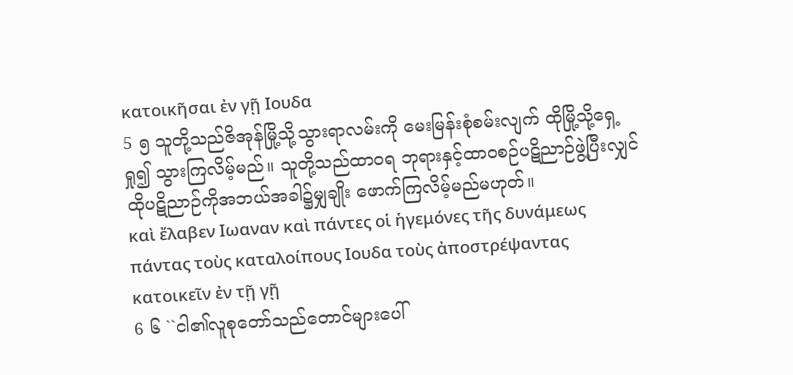κατοικῆσαι ἐν γῇ Ιουδα
5 ၅ သူတို့သည်ဇိအုန်မြို့သို့သွားရာလမ်းကို မေးမြန်းစုံစမ်းလျက် ထိုမြို့သို့ရှေ့ရှု၍ သွားကြလိမ့်မည်။ သူတို့သည်ထာဝရ ဘုရားနှင့်ထာဝစဉ်ပဋိညာဉ်ဖွဲ့ပြီးလျှင် ထိုပဋိညာဉ်ကိုအဘယ်အခါ၌မျှချိုး ဖောက်ကြလိမ့်မည်မဟုတ်။
καὶ ἔλαβεν Ιωαναν καὶ πάντες οἱ ἡγεμόνες τῆς δυνάμεως πάντας τοὺς καταλοίπους Ιουδα τοὺς ἀποστρέψαντας κατοικεῖν ἐν τῇ γῇ
6 ၆ ``ငါ၏လူစုတော်သည်တောင်များပေါ်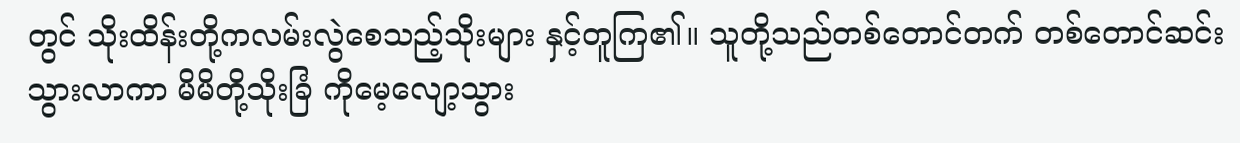တွင် သိုးထိန်းတို့ကလမ်းလွဲစေသည့်သိုးများ နှင့်တူကြ၏။ သူတို့သည်တစ်တောင်တက် တစ်တောင်ဆင်းသွားလာကာ မိမိတို့သိုးခြံ ကိုမေ့လျော့သွား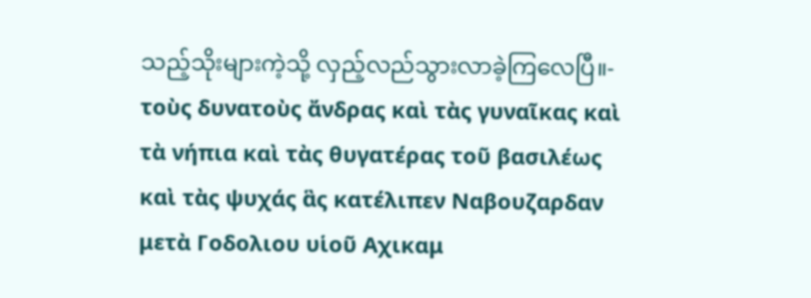သည့်သိုးများကဲ့သို့ လှည့်လည်သွားလာခဲ့ကြလေပြီ။-
τοὺς δυνατοὺς ἄνδρας καὶ τὰς γυναῖκας καὶ τὰ νήπια καὶ τὰς θυγατέρας τοῦ βασιλέως καὶ τὰς ψυχάς ἃς κατέλιπεν Ναβουζαρδαν μετὰ Γοδολιου υἱοῦ Αχικαμ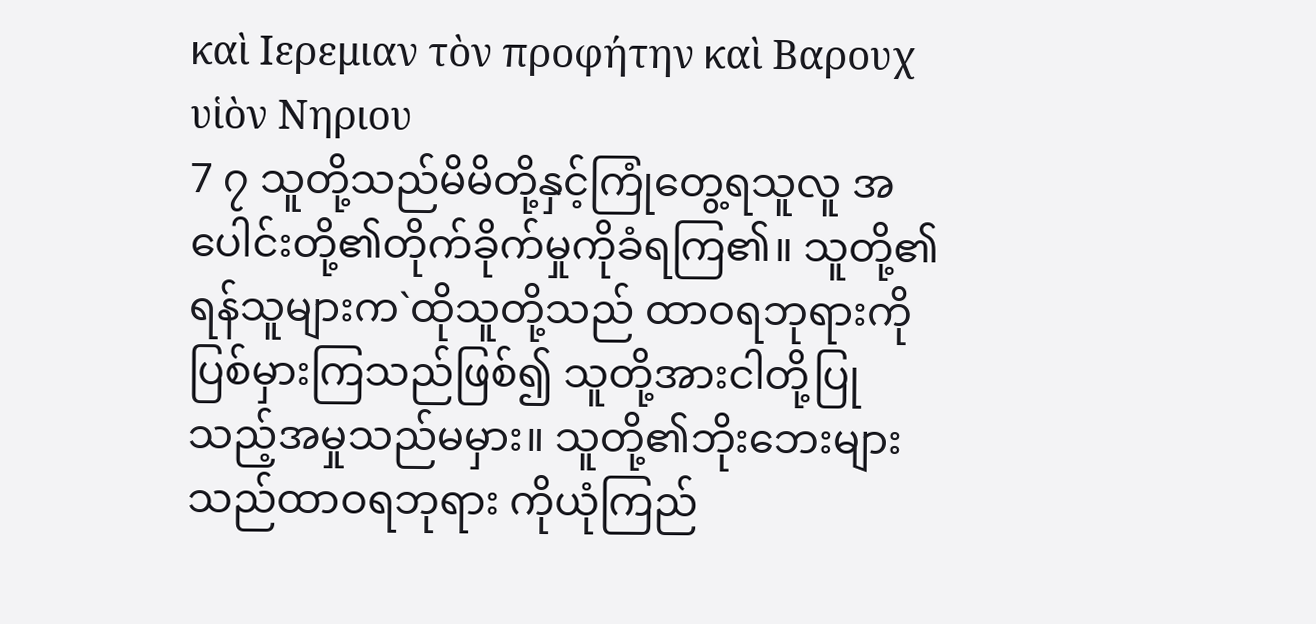καὶ Ιερεμιαν τὸν προφήτην καὶ Βαρουχ υἱὸν Νηριου
7 ၇ သူတို့သည်မိမိတို့နှင့်ကြုံတွေ့ရသူလူ အပေါင်းတို့၏တိုက်ခိုက်မှုကိုခံရကြ၏။ သူတို့၏ရန်သူများက`ထိုသူတို့သည် ထာဝရဘုရားကိုပြစ်မှားကြသည်ဖြစ်၍ သူတို့အားငါတို့ပြုသည့်အမှုသည်မမှား။ သူတို့၏ဘိုးဘေးများသည်ထာဝရဘုရား ကိုယုံကြည်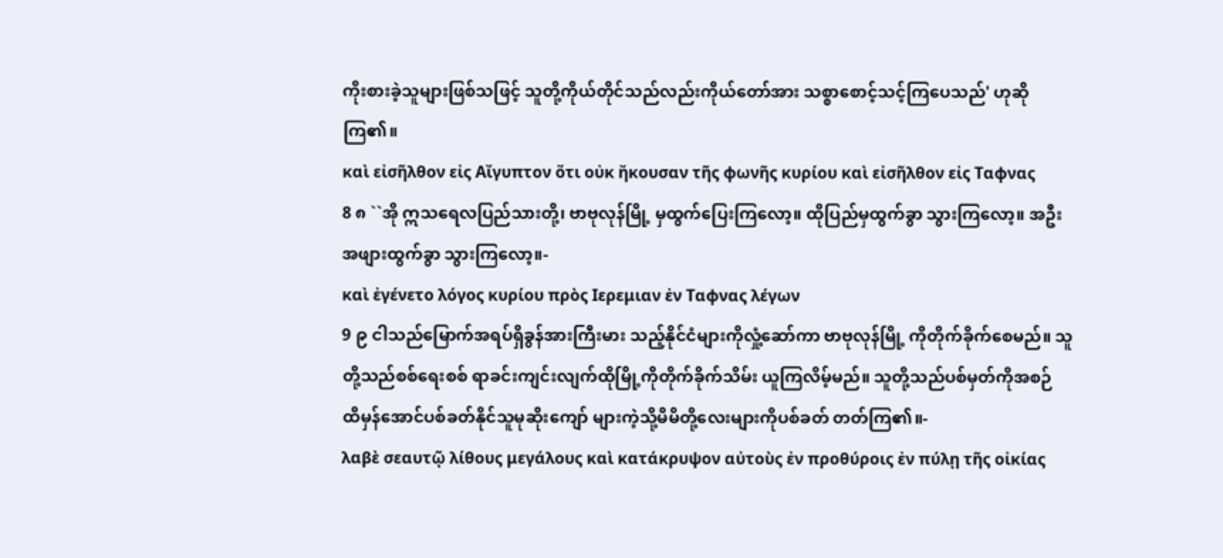ကိုးစားခဲ့သူများဖြစ်သဖြင့် သူတို့ကိုယ်တိုင်သည်လည်းကိုယ်တော်အား သစ္စာစောင့်သင့်ကြပေသည်' ဟုဆိုကြ၏။
καὶ εἰσῆλθον εἰς Αἴγυπτον ὅτι οὐκ ἤκουσαν τῆς φωνῆς κυρίου καὶ εἰσῆλθον εἰς Ταφνας
8 ၈ ``အို ဣသရေလပြည်သားတို့၊ ဗာဗုလုန်မြို့ မှထွက်ပြေးကြလော့။ ထိုပြည်မှထွက်ခွာ သွားကြလော့။ အဦးအဖျားထွက်ခွာ သွားကြလော့။-
καὶ ἐγένετο λόγος κυρίου πρὸς Ιερεμιαν ἐν Ταφνας λέγων
9 ၉ ငါသည်မြောက်အရပ်ရှိခွန်အားကြီးမား သည့်နိုင်ငံများကိုလှုံ့ဆော်ကာ ဗာဗုလုန်မြို့ ကိုတိုက်ခိုက်စေမည်။ သူတို့သည်စစ်ရေးစစ် ရာခင်းကျင်းလျက်ထိုမြို့ကိုတိုက်ခိုက်သိမ်း ယူကြလိမ့်မည်။ သူတို့သည်ပစ်မှတ်ကိုအစဉ် ထိမှန်အောင်ပစ်ခတ်နိုင်သူမုဆိုးကျော် များကဲ့သို့မိမိတို့လေးများကိုပစ်ခတ် တတ်ကြ၏။-
λαβὲ σεαυτῷ λίθους μεγάλους καὶ κατάκρυψον αὐτοὺς ἐν προθύροις ἐν πύλῃ τῆς οἰκίας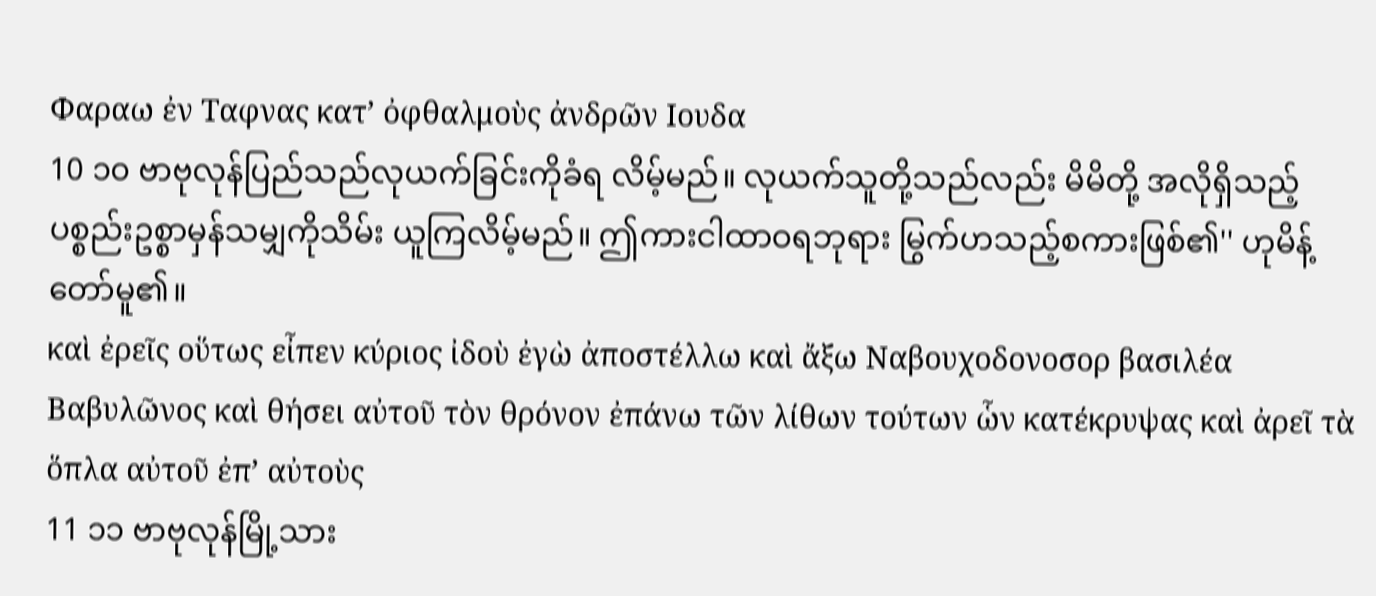Φαραω ἐν Ταφνας κατ’ ὀφθαλμοὺς ἀνδρῶν Ιουδα
10 ၁၀ ဗာဗုလုန်ပြည်သည်လုယက်ခြင်းကိုခံရ လိမ့်မည်။ လုယက်သူတို့သည်လည်း မိမိတို့ အလိုရှိသည့်ပစ္စည်းဥစ္စာမှန်သမျှကိုသိမ်း ယူကြလိမ့်မည်။ ဤကားငါထာဝရဘုရား မြွက်ဟသည့်စကားဖြစ်၏'' ဟုမိန့်တော်မူ၏။
καὶ ἐρεῖς οὕτως εἶπεν κύριος ἰδοὺ ἐγὼ ἀποστέλλω καὶ ἄξω Ναβουχοδονοσορ βασιλέα Βαβυλῶνος καὶ θήσει αὐτοῦ τὸν θρόνον ἐπάνω τῶν λίθων τούτων ὧν κατέκρυψας καὶ ἀρεῖ τὰ ὅπλα αὐτοῦ ἐπ’ αὐτοὺς
11 ၁၁ ဗာဗုလုန်မြို့သား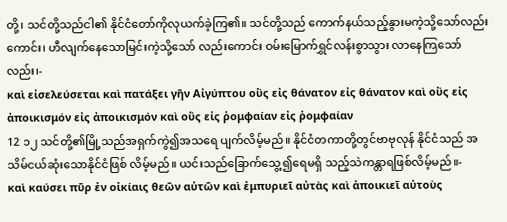တို့၊ သင်တို့သည်ငါ၏ နိုင်ငံတော်ကိုလုယက်ခဲ့ကြ၏။ သင်တို့သည် ကောက်နယ်သည့်နွားမကဲ့သို့သော်လည်း ကောင်း၊ ဟီလျက်နေသောမြင်းကဲ့သို့သော် လည်းကောင်း ဝမ်းမြောက်ရွှင်လန်းစွာသွား လာနေကြသော်လည်း၊-
καὶ εἰσελεύσεται καὶ πατάξει γῆν Αἰγύπτου οὓς εἰς θάνατον εἰς θάνατον καὶ οὓς εἰς ἀποικισμόν εἰς ἀποικισμόν καὶ οὕς εἰς ῥομφαίαν εἰς ῥομφαίαν
12 ၁၂ သင်တို့၏မြို့သည်အရှက်ကွဲ၍အသရေ ပျက်လိမ့်မည်။ နိုင်ငံတကာတို့တွင်ဗာဗုလုန် နိုင်ငံသည် အသိမ်ငယ်ဆုံးသောနိုင်ငံဖြစ် လိမ့်မည်။ ယင်းသည်ခြောက်သွေ့၍ရေမရှိ သည့်သဲကန္တာရဖြစ်လိမ့်မည်။-
καὶ καύσει πῦρ ἐν οἰκίαις θεῶν αὐτῶν καὶ ἐμπυριεῖ αὐτὰς καὶ ἀποικιεῖ αὐτοὺς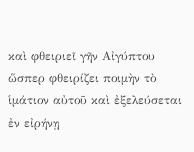καὶ φθειριεῖ γῆν Αἰγύπτου ὥσπερ φθειρίζει ποιμὴν τὸ ἱμάτιον αὐτοῦ καὶ ἐξελεύσεται ἐν εἰρήνῃ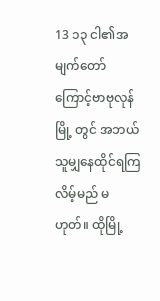13 ၁၃ ငါ၏အမျက်တော်ကြောင့်ဗာဗုလုန်မြို့ တွင် အဘယ်သူမျှနေထိုင်ရကြလိမ့်မည် မဟုတ်။ ထိုမြို့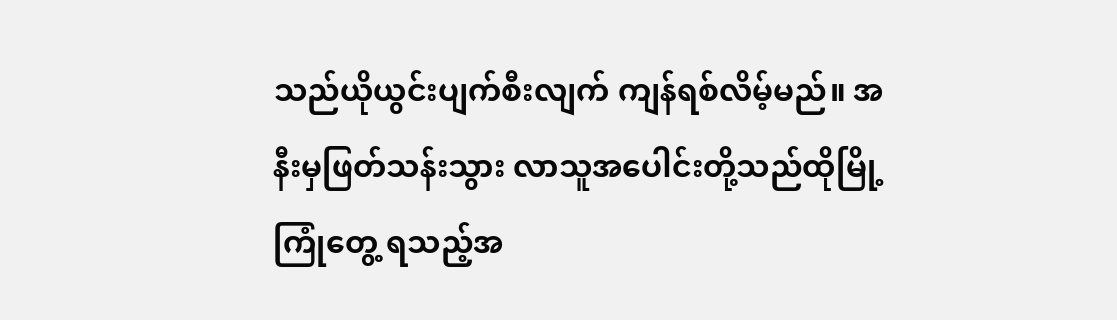သည်ယိုယွင်းပျက်စီးလျက် ကျန်ရစ်လိမ့်မည်။ အနီးမှဖြတ်သန်းသွား လာသူအပေါင်းတို့သည်ထိုမြို့ကြုံတွေ့ ရသည့်အ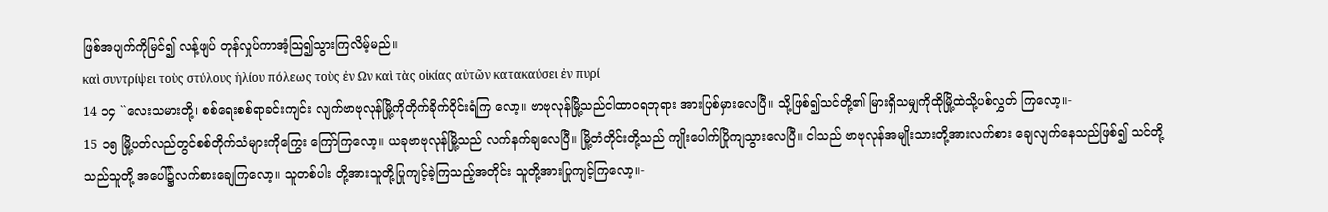ဖြစ်အပျက်ကိုမြင်၍ လန့်ဖျပ် တုန်လှုပ်ကာအံ့သြ၍သွားကြလိမ့်မည်။
καὶ συντρίψει τοὺς στύλους ἡλίου πόλεως τοὺς ἐν Ων καὶ τὰς οἰκίας αὐτῶν κατακαύσει ἐν πυρί
14 ၁၄ ``လေးသမားတို့၊ စစ်ရေးစစ်ရာခင်းကျင်း လျက်ဗာဗုလုန်မြို့ကိုတိုက်ခိုက်ဝိုင်းရံကြ လော့။ ဗာဗုလုန်မြို့သည်ငါထာဝရဘုရား အားပြစ်မှားလေပြီ။ သို့ဖြစ်၍သင်တို့၏ မြားရှိသမျှကိုထိုမြို့ထဲသို့ပစ်လွှတ် ကြလော့။-
15 ၁၅ မြို့ပတ်လည်တွင်စစ်တိုက်သံများကိုကြွေး ကြော်ကြလော့။ ယခုဗာဗုလုန်မြို့သည် လက်နက်ချလေပြီ။ မြို့တံတိုင်းတို့သည် ကျိုးပေါက်ပြိုကျသွားလေပြီ။ ငါသည် ဗာဗုလုန်အမျိုးသားတို့အားလက်စား ချေလျက်နေသည်ဖြစ်၍ သင်တို့သည်သူတို့ အပေါ်၌လက်စားချေကြလော့။ သူတစ်ပါး တို့အားသူတို့ပြုကျင့်ခဲ့ကြသည့်အတိုင်း သူတို့အားပြုကျင့်ကြလော့။-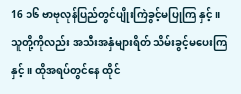16 ၁၆ ဗာဗုလုန်ပြည်တွင်ပျိုးကြဲခွင့်မပြုကြ နှင့်။ သူတို့ကိုလည်း အသီးအနှံများရိတ် သိမ်းခွင့်မပေးကြနှင့်။ ထိုအရပ်တွင်နေ ထိုင်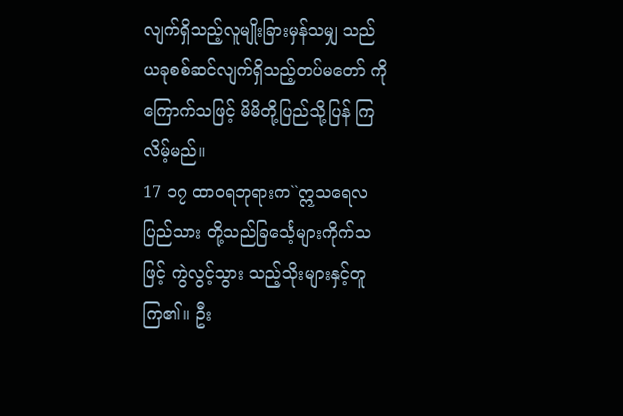လျက်ရှိသည့်လူမျိုးခြားမှန်သမျှ သည် ယခုစစ်ဆင်လျက်ရှိသည့်တပ်မတော် ကိုကြောက်သဖြင့် မိမိတို့ပြည်သို့ပြန် ကြလိမ့်မည်။
17 ၁၇ ထာဝရဘုရားက``ဣသရေလပြည်သား တို့သည်ခြင်္သေ့များကိုက်သဖြင့် ကွဲလွင့်သွား သည့်သိုးများနှင့်တူကြ၏။ ဦး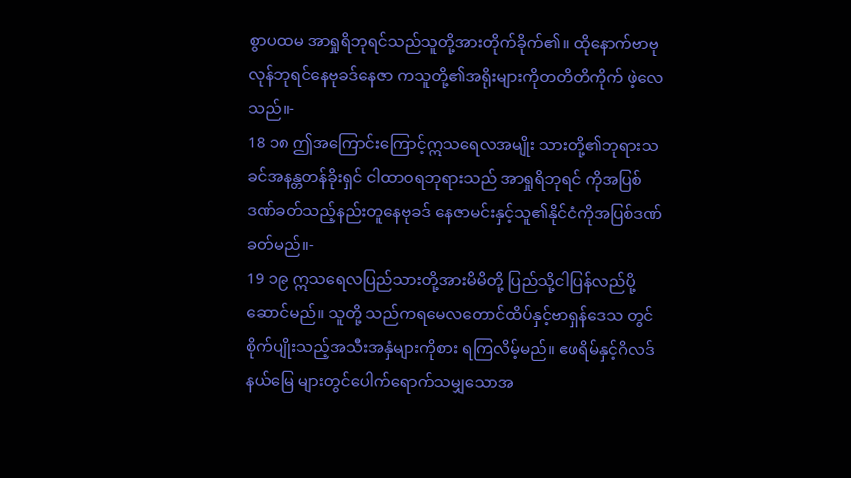စွာပထမ အာရှုရိဘုရင်သည်သူတို့အားတိုက်ခိုက်၏။ ထိုနောက်ဗာဗုလုန်ဘုရင်နေဗုခဒ်နေဇာ ကသူတို့၏အရိုးများကိုတတိတိကိုက် ဖဲ့လေသည်။-
18 ၁၈ ဤအကြောင်းကြောင့်ဣသရေလအမျိုး သားတို့၏ဘုရားသခင်အနန္တတန်ခိုးရှင် ငါထာဝရဘုရားသည် အာရှုရိဘုရင် ကိုအပြစ်ဒဏ်ခတ်သည့်နည်းတူနေဗုခဒ် နေဇာမင်းနှင့်သူ၏နိုင်ငံကိုအပြစ်ဒဏ် ခတ်မည်။-
19 ၁၉ ဣသရေလပြည်သားတို့အားမိမိတို့ ပြည်သို့ငါပြန်လည်ပို့ဆောင်မည်။ သူတို့ သည်ကရမေလတောင်ထိပ်နှင့်ဗာရှန်ဒေသ တွင်စိုက်ပျိုးသည့်အသီးအနှံများကိုစား ရကြလိမ့်မည်။ ဧဖရိမ်နှင့်ဂိလဒ်နယ်မြေ များတွင်ပေါက်ရောက်သမျှသောအ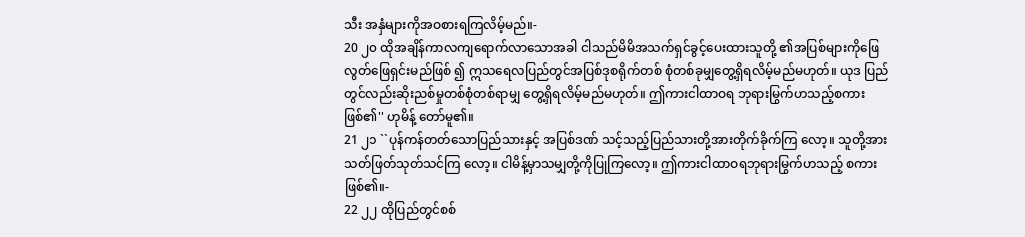သီး အနှံများကိုအဝစားရကြလိမ့်မည်။-
20 ၂၀ ထိုအချိန်ကာလကျရောက်လာသောအခါ ငါသည်မိမိအသက်ရှင်ခွင့်ပေးထားသူတို့ ၏အပြစ်များကိုဖြေလွတ်ဖြေရှင်းမည်ဖြစ် ၍ ဣသရေလပြည်တွင်အပြစ်ဒုစရိုက်တစ် စုံတစ်ခုမျှတွေ့ရှိရလိမ့်မည်မဟုတ်။ ယုဒ ပြည်တွင်လည်းဆိုးညစ်မှုတစ်စုံတစ်ရာမျှ တွေ့ရှိရလိမ့်မည်မဟုတ်။ ဤကားငါထာဝရ ဘုရားမြွက်ဟသည့်စကားဖြစ်၏'' ဟုမိန့် တော်မူ၏။
21 ၂၁ ``ပုန်ကန်တတ်သောပြည်သားနှင့် အပြစ်ဒဏ် သင့်သည့်ပြည်သားတို့အားတိုက်ခိုက်ကြ လော့။ သူတို့အားသတ်ဖြတ်သုတ်သင်ကြ လော့။ ငါမိန့်မှာသမျှတို့ကိုပြုကြလော့။ ဤကားငါထာဝရဘုရားမြွက်ဟသည့် စကားဖြစ်၏။-
22 ၂၂ ထိုပြည်တွင်စစ်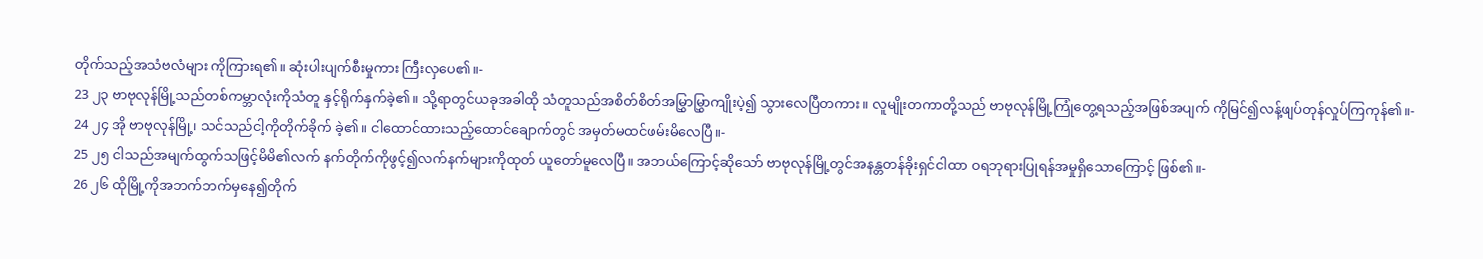တိုက်သည့်အသံဗလံများ ကိုကြားရ၏။ ဆုံးပါးပျက်စီးမှုကား ကြီးလှပေ၏။-
23 ၂၃ ဗာဗုလုန်မြို့သည်တစ်ကမ္ဘာလုံးကိုသံတူ နှင့်ရိုက်နှက်ခဲ့၏။ သို့ရာတွင်ယခုအခါထို သံတူသည်အစိတ်စိတ်အမြွှာမြွှာကျိုးပဲ့၍ သွားလေပြီတကား။ လူမျိုးတကာတို့သည် ဗာဗုလုန်မြို့ကြုံတွေ့ရသည့်အဖြစ်အပျက် ကိုမြင်၍လန့်ဖျပ်တုန်လှုပ်ကြကုန်၏။-
24 ၂၄ အို ဗာဗုလုန်မြို့၊ သင်သည်ငါ့ကိုတိုက်ခိုက် ခဲ့၏။ ငါထောင်ထားသည့်ထောင်ချောက်တွင် အမှတ်မထင်ဖမ်းမိလေပြီ။-
25 ၂၅ ငါသည်အမျက်ထွက်သဖြင့်မိမိ၏လက် နက်တိုက်ကိုဖွင့်၍လက်နက်များကိုထုတ် ယူတော်မူလေပြီ။ အဘယ်ကြောင့်ဆိုသော် ဗာဗုလုန်မြို့တွင်အနန္တတန်ခိုးရှင်ငါထာ ဝရဘုရားပြုရန်အမှုရှိသောကြောင့် ဖြစ်၏။-
26 ၂၆ ထိုမြို့ကိုအဘက်ဘက်မှနေ၍တိုက်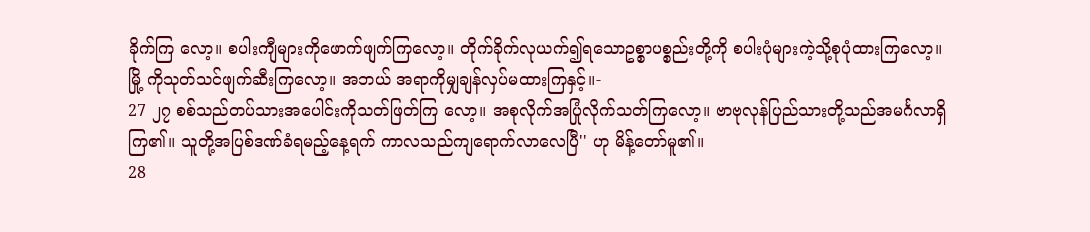ခိုက်ကြ လော့။ စပါးကျီများကိုဖောက်ဖျက်ကြလော့။ တိုက်ခိုက်လုယက်၍ရသောဥစ္စာပစ္စည်းတို့ကို စပါးပုံများကဲ့သို့စုပုံထားကြလော့။ မြို့ ကိုသုတ်သင်ဖျက်ဆီးကြလော့။ အဘယ် အရာကိုမျှချန်လှပ်မထားကြနှင့်။-
27 ၂၇ စစ်သည်တပ်သားအပေါင်းကိုသတ်ဖြတ်ကြ လော့။ အစုလိုက်အပြုံလိုက်သတ်ကြလော့။ ဗာဗုလုန်ပြည်သားတို့သည်အမင်္ဂလာရှိ ကြ၏။ သူတို့အပြစ်ဒဏ်ခံရမည့်နေ့ရက် ကာလသည်ကျရောက်လာလေပြီ'' ဟု မိန့်တော်မူ၏။
28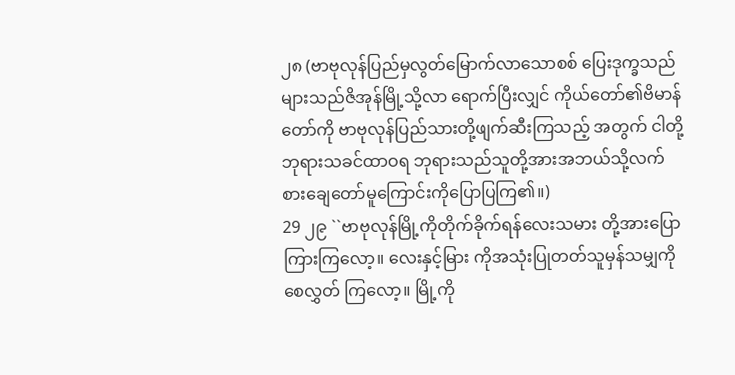၂၈ (ဗာဗုလုန်ပြည်မှလွတ်မြောက်လာသောစစ် ပြေးဒုက္ခသည်များသည်ဇိအုန်မြို့သို့လာ ရောက်ပြီးလျှင် ကိုယ်တော်၏ဗိမာန်တော်ကို ဗာဗုလုန်ပြည်သားတို့ဖျက်ဆီးကြသည့် အတွက် ငါတို့ဘုရားသခင်ထာဝရ ဘုရားသည်သူတို့အားအဘယ်သို့လက် စားချေတော်မူကြောင်းကိုပြောပြကြ၏။)
29 ၂၉ ``ဗာဗုလုန်မြို့ကိုတိုက်ခိုက်ရန်လေးသမား တို့အားပြောကြားကြလော့။ လေးနှင့်မြား ကိုအသုံးပြုတတ်သူမှန်သမျှကိုစေလွှတ် ကြလော့။ မြို့ကို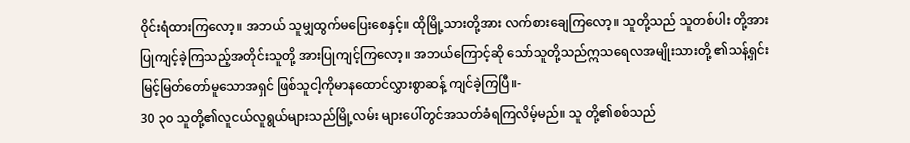ဝိုင်းရံထားကြလော့။ အဘယ် သူမျှထွက်မပြေးစေနှင့်။ ထိုမြို့သားတို့အား လက်စားချေကြလော့။ သူတို့သည် သူတစ်ပါး တို့အားပြုကျင့်ခဲ့ကြသည့်အတိုင်းသူတို့ အားပြုကျင့်ကြလော့။ အဘယ်ကြောင့်ဆို သော်သူတို့သည်ဣသရေလအမျိုးသားတို့ ၏သန့်ရှင်းမြင့်မြတ်တော်မူသောအရှင် ဖြစ်သူငါ့ကိုမာနထောင်လွှားစွာဆန့် ကျင်ခဲ့ကြပြီ။-
30 ၃၀ သူတို့၏လူငယ်လူရွယ်များသည်မြို့လမ်း များပေါ်တွင်အသတ်ခံရကြလိမ့်မည်။ သူ တို့၏စစ်သည်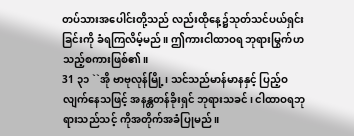တပ်သားအပေါင်းတို့သည် လည်းထိုနေ့၌သုတ်သင်ပယ်ရှင်းခြင်းကို ခံရကြလိမ့်မည်။ ဤကားငါထာဝရ ဘုရားမြွက်ဟသည့်စကားဖြစ်၏။
31 ၃၁ ``အို ဗာဗုလုန်မြို့၊ သင်သည်မာန်မာနနှင့် ပြည့်ဝလျက်နေသဖြင့် အနန္တတန်ခိုးရှင် ဘုရားသခင်၊ ငါထာဝရဘုရားသည်သင့် ကိုအတိုက်အခံပြုမည်။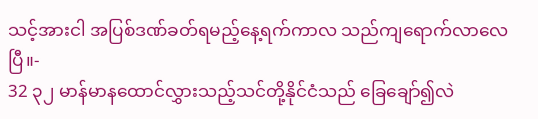သင့်အားငါ အပြစ်ဒဏ်ခတ်ရမည့်နေ့ရက်ကာလ သည်ကျရောက်လာလေပြီ။-
32 ၃၂ မာန်မာနထောင်လွှားသည့်သင်တို့နိုင်ငံသည် ခြေချော်၍လဲ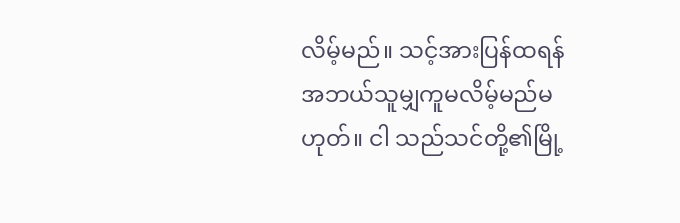လိမ့်မည်။ သင့်အားပြန်ထရန် အဘယ်သူမျှကူမလိမ့်မည်မဟုတ်။ ငါ သည်သင်တို့၏မြို့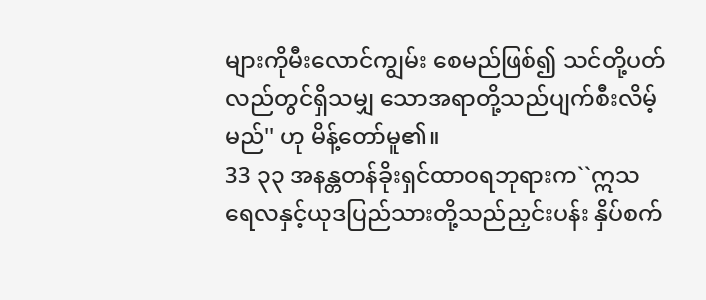များကိုမီးလောင်ကျွမ်း စေမည်ဖြစ်၍ သင်တို့ပတ်လည်တွင်ရှိသမျှ သောအရာတို့သည်ပျက်စီးလိမ့်မည်'' ဟု မိန့်တော်မူ၏။
33 ၃၃ အနန္တတန်ခိုးရှင်ထာဝရဘုရားက``ဣသ ရေလနှင့်ယုဒပြည်သားတို့သည်ညှင်းပန်း နှိပ်စက်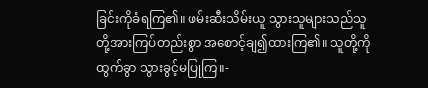ခြင်းကိုခံရကြ၏။ ဖမ်းဆီးသိမ်းယူ သွားသူများသည်သူတို့အားကြပ်တည်းစွာ အစောင့်ချ၍ထားကြ၏။ သူတို့ကိုထွက်ခွာ သွားခွင့်မပြုကြ။-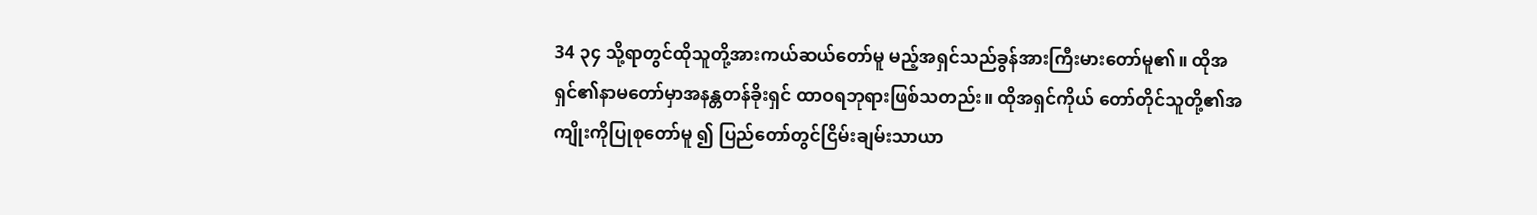34 ၃၄ သို့ရာတွင်ထိုသူတို့အားကယ်ဆယ်တော်မူ မည့်အရှင်သည်ခွန်အားကြီးမားတော်မူ၏။ ထိုအရှင်၏နာမတော်မှာအနန္တတန်ခိုးရှင် ထာဝရဘုရားဖြစ်သတည်း။ ထိုအရှင်ကိုယ် တော်တိုင်သူတို့၏အကျိုးကိုပြုစုတော်မူ ၍ ပြည်တော်တွင်ငြိမ်းချမ်းသာယာ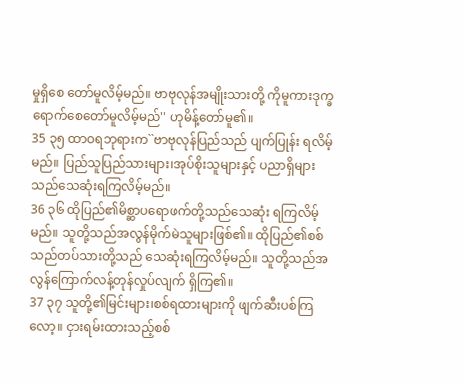မှုရှိစေ တော်မူလိမ့်မည်။ ဗာဗုလုန်အမျိုးသားတို့ ကိုမူကားဒုက္ခရောက်စေတော်မူလိမ့်မည်'' ဟုမိန့်တော်မူ၏။
35 ၃၅ ထာဝရဘုရားက``ဗာဗုလုန်ပြည်သည် ပျက်ပြုန်း ရလိမ့်မည်။ ပြည်သူပြည်သားများ၊အုပ်စိုးသူများနှင့် ပညာရှိများသည်သေဆုံးရကြလိမ့်မည်။
36 ၃၆ ထိုပြည်၏မိစ္ဆာပရောဖက်တို့သည်သေဆုံး ရကြလိမ့်မည်။ သူတို့သည်အလွန်မိုက်မဲသူများဖြစ်၏။ ထိုပြည်၏စစ်သည်တပ်သားတို့သည် သေဆုံးရကြလိမ့်မည်။ သူတို့သည်အလွန်ကြောက်လန့်တုန်လှုပ်လျက် ရှိကြ၏။
37 ၃၇ သူတို့၏မြင်းများ၊စစ်ရထားများကို ဖျက်ဆီးပစ်ကြလော့။ ငှားရမ်းထားသည့်စစ်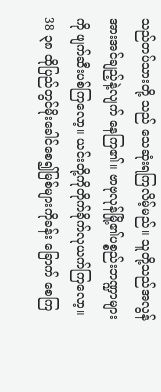သည်တပ်သားတို့ သည် သေဆုံးရကြလိမ့်မည်။ သူတို့သည်အလွန်အားအင်ချည့်နဲ့လျက် နေကြ၏။ ဗာဗုလုန်မြို့၏ပစ္စည်းဘဏ္ဍာများကို ဖျက်ဆီးပစ်ကြလော့။ ယင်းတို့ကိုတိုက်ခိုက်လုယက်ကြလော့။
38 ၃၈ ထိုပြည်တွင်မိုးခေါင်စေ၍မြစ်များကိုခန်း ခြောက် စေကြ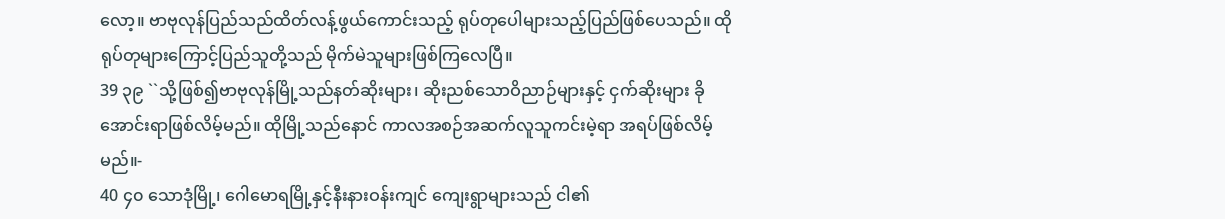လော့။ ဗာဗုလုန်ပြည်သည်ထိတ်လန့်ဖွယ်ကောင်းသည့် ရုပ်တုပေါများသည့်ပြည်ဖြစ်ပေသည်။ ထိုရုပ်တုများကြောင့်ပြည်သူတို့သည် မိုက်မဲသူများဖြစ်ကြလေပြီ။
39 ၃၉ ``သို့ဖြစ်၍ဗာဗုလုန်မြို့သည်နတ်ဆိုးများ၊ ဆိုးညစ်သောဝိညာဉ်များနှင့် ငှက်ဆိုးများ ခိုအောင်းရာဖြစ်လိမ့်မည်။ ထိုမြို့သည်နောင် ကာလအစဉ်အဆက်လူသူကင်းမဲ့ရာ အရပ်ဖြစ်လိမ့်မည်။-
40 ၄၀ သောဒုံမြို့၊ ဂေါမောရမြို့နှင့်နီးနားဝန်းကျင် ကျေးရွာများသည် ငါ၏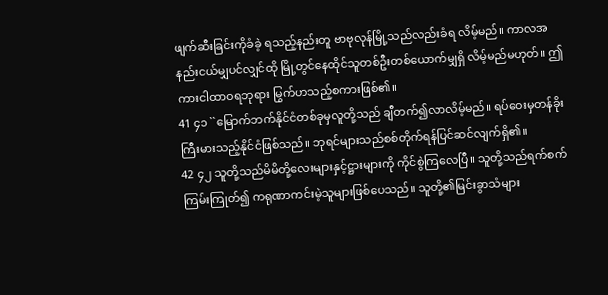ဖျက်ဆီးခြင်းကိုခံခဲ့ ရသည့်နည်းတူ ဗာဗုလုန်မြို့သည်လည်းခံရ လိမ့်မည်။ ကာလအနည်းငယ်မျှပင်လျှင်ထို မြို့တွင်နေထိုင်သူတစ်ဦးတစ်ယောက်မျှရှိ လိမ့်မည်မဟုတ်။ ဤကားငါထာဝရဘုရား မြွက်ဟသည့်စကားဖြစ်၏။
41 ၄၁ ``မြောက်ဘက်နိုင်ငံတစ်ခုမှလူတို့သည် ချီတက်၍လာလိမ့်မည်။ ရပ်ဝေးမှတန်ခိုးကြီးမားသည့်နိုင်ငံဖြစ်သည်။ ဘုရင်များသည်စစ်တိုက်ရန်ပြင်ဆင်လျက်ရှိ၏။
42 ၄၂ သူတို့သည်မိမိတို့လေးများနှင့်ဋ္ဌားများကို ကိုင်စွဲကြလေပြီ။ သူတို့သည်ရက်စက်ကြမ်းကြုတ်၍ ကရုဏာကင်းမဲ့သူများဖြစ်ပေသည်။ သူတို့၏မြင်းခွာသံများ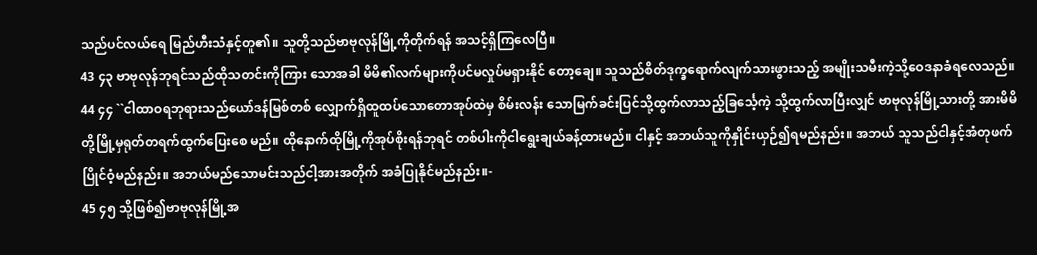သည်ပင်လယ်ရေ မြည်ဟီးသံနှင့်တူ၏။ သူတို့သည်ဗာဗုလုန်မြို့ကိုတိုက်ရန် အသင့်ရှိကြလေပြီ။
43 ၄၃ ဗာဗုလုန်ဘုရင်သည်ထိုသတင်းကိုကြား သောအခါ မိမိ၏လက်များကိုပင်မလှုပ်မရှားနိုင် တော့ချေ။ သူသည်စိတ်ဒုက္ခရောက်လျက်သားဖွားသည့် အမျိုးသမီးကဲ့သို့ဝေဒနာခံရလေသည်။
44 ၄၄ ``ငါထာဝရဘုရားသည်ယော်ဒန်မြစ်တစ် လျှောက်ရှိထူထပ်သောတောအုပ်ထဲမှ စိမ်းလန်း သောမြက်ခင်းပြင်သို့ထွက်လာသည့်ခြင်္သေ့ကဲ့ သို့ထွက်လာပြီးလျှင် ဗာဗုလုန်မြို့သားတို့ အားမိမိတို့မြို့မှရုတ်တရက်ထွက်ပြေးစေ မည်။ ထိုနောက်ထိုမြို့ကိုအုပ်စိုးရန်ဘုရင် တစ်ပါးကိုငါရွေးချယ်ခန့်ထားမည်။ ငါနှင့် အဘယ်သူကိုနှိုင်းယှဉ်၍ရမည်နည်း။ အဘယ် သူသည်ငါနှင့်အံတုဖက်ပြိုင်ဝံ့မည်နည်း။ အဘယ်မည်သောမင်းသည်ငါ့အားအတိုက် အခံပြုနိုင်မည်နည်း။-
45 ၄၅ သို့ဖြစ်၍ဗာဗုလုန်မြို့အ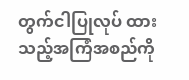တွက်ငါပြုလုပ် ထားသည့်အကြံအစည်ကို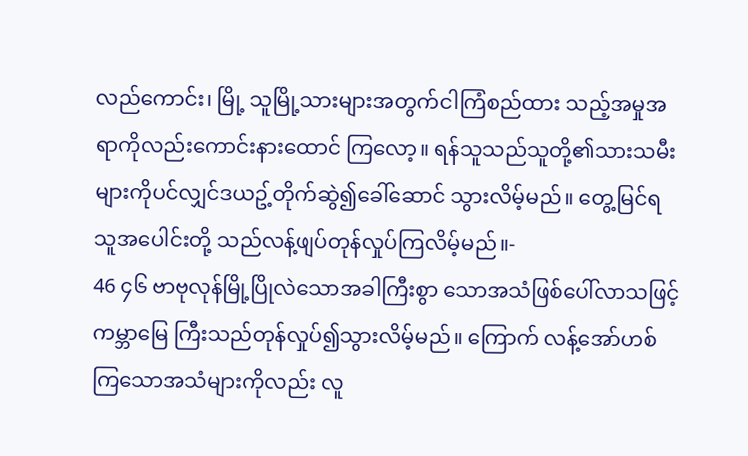လည်ကောင်း၊ မြို့ သူမြို့သားများအတွက်ငါကြံစည်ထား သည့်အမှုအရာကိုလည်းကောင်းနားထောင် ကြလော့။ ရန်သူသည်သူတို့၏သားသမီး များကိုပင်လျှင်ဒယဥ့်တိုက်ဆွဲ၍ခေါ်ဆောင် သွားလိမ့်မည်။ တွေ့မြင်ရသူအပေါင်းတို့ သည်လန့်ဖျပ်တုန်လှုပ်ကြလိမ့်မည်။-
46 ၄၆ ဗာဗုလုန်မြို့ပြိုလဲသောအခါကြီးစွာ သောအသံဖြစ်ပေါ်လာသဖြင့် ကမ္ဘာမြေ ကြီးသည်တုန်လှုပ်၍သွားလိမ့်မည်။ ကြောက် လန့်အော်ဟစ်ကြသောအသံများကိုလည်း လူ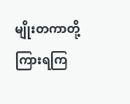မျိုးတကာတို့ကြားရကြ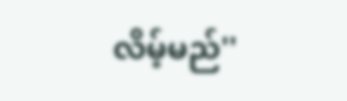လိမ့်မည်''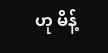ဟု မိန့်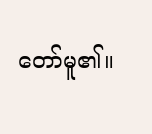တော်မူ၏။